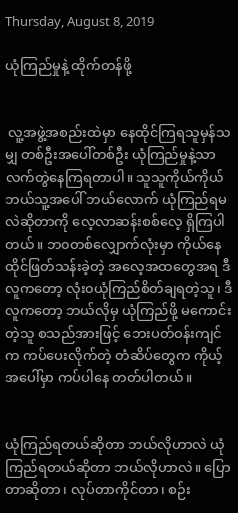Thursday, August 8, 2019

ယုံကြည်မှုနဲ့ ထိုက်တန်ဖို့


 လူ့အဖွဲ့အစည်းထဲမှာ နေထိုင်ကြရသူမှန်သမျှ တစ်ဦးအပေါ်တစ်ဦး ယုံကြည်မှုနဲ့သာ လက်တွဲနေကြရတာပါ။ သူသူကိုယ်ကိုယ် ဘယ်သူ့အပေါ် ဘယ်လောက် ယုံကြည်ရမလဲဆိုတာကို လေ့လာဆန်းစစ်လေ့ ရှိကြပါတယ်။ ဘ၀တစ်လျှောက်လုံးမှာ ကိုယ်နေထိုင်ဖြတ်သန်းခဲ့တဲ့ အလေ့အထတွေအရ ဒီလူကတော့ လုံး၀ယုံကြည်စိတ်ချရတဲ့သူ၊ ဒီလူကတော့ ဘယ်လိုမှ ယုံကြည်ဖို့ မကောင်းတဲ့သူ စသည်အားဖြင့် ဘေးပတ်ဝန်းကျင်က ကပ်ပေးလိုက်တဲ့ တံဆိပ်တွေက ကိုယ့်အပေါ်မှာ ကပ်ပါနေ တတ်ပါတယ်။


ယုံကြည်ရတယ်ဆိုတာ ဘယ်လိုဟာလဲ ယုံကြည်ရတယ်ဆိုတာ ဘယ်လိုဟာလဲ။ ပြောတာဆိုတာ၊ လုပ်တာကိုင်တာ၊ စဉ်း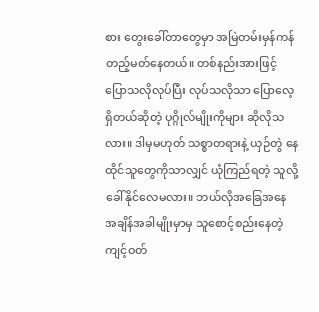စား တွေးခေါ်တာတွေမှာ အမြဲတမ်းမှန်ကန် တည့်မတ်နေတယ်။ တစ်နည်းအားဖြင့် ပြောသလိုလုပ်ပြီး လုပ်သလိုသာ ပြောလေ့ ရှိတယ်ဆိုတဲ့ ပုဂ္ဂိုလ်မျိုးကိုများ ဆိုလိုသလား။ ဒါမှမဟုတ် သစ္စာတရားနဲ့ ယှဉ်တွဲ နေထိုင်သူတွေကိုသာလျှင် ယုံကြည်ရတဲ့ သူလို့ ခေါ်နိုင်လေမလား။ ဘယ်လိုအခြေအနေ အချိန်အခါမျိုးမှာမှ သူစောင့်စည်းနေတဲ့ ကျင့်ဝတ်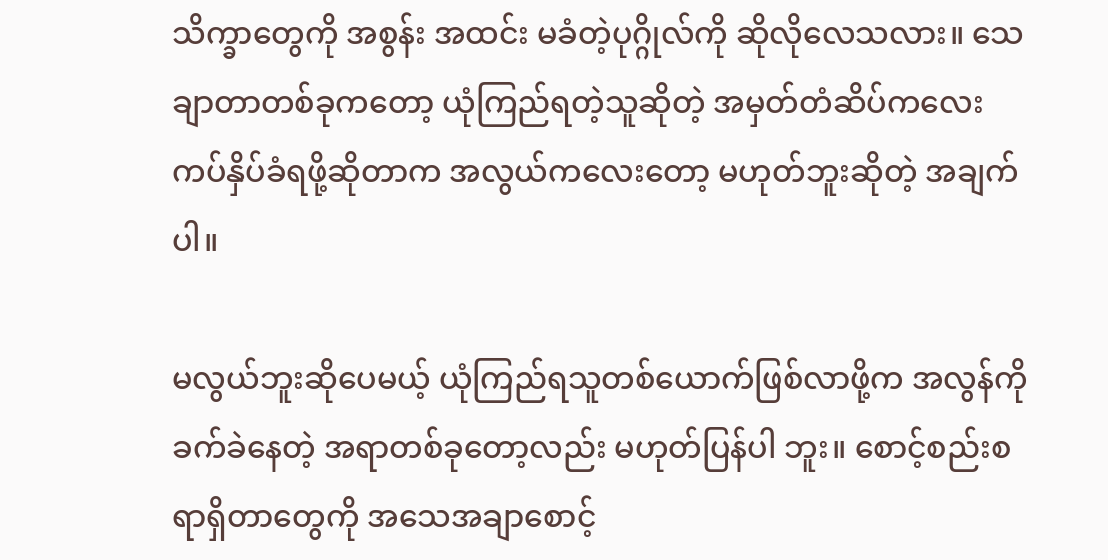သိက္ခာတွေကို အစွန်း အထင်း မခံတဲ့ပုဂ္ဂိုလ်ကို ဆိုလိုလေသလား။ သေချာတာတစ်ခုကတော့ ယုံကြည်ရတဲ့သူဆိုတဲ့ အမှတ်တံဆိပ်ကလေး ကပ်နှိပ်ခံရဖို့ဆိုတာက အလွယ်ကလေးတော့ မဟုတ်ဘူးဆိုတဲ့ အချက်ပါ။

မလွယ်ဘူးဆိုပေမယ့် ယုံကြည်ရသူတစ်ယောက်ဖြစ်လာဖို့က အလွန်ကို ခက်ခဲနေတဲ့ အရာတစ်ခုတော့လည်း မဟုတ်ပြန်ပါ ဘူး။ စောင့်စည်းစရာရှိတာတွေကို အသေအချာစောင့်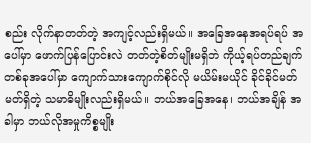စည်း လိုက်နာတတ်တဲ့ အကျင့်လည်းရှိမယ်။ အခြေအနေအရပ်ရပ် အပေါ်မှာ ဖောက်ပြန်ပြောင်းလဲ တတ်တဲ့စိတ်မျိုးမရှိဘဲ ကိုယ့်ရပ်တည်ချက်တစ်ခုအပေါ်မှာ ကျောက်သားကျောက်စိုင်လို မယိမ်းမယိုင် ခိုင်ခိုင်မတ်မတ်ရှိတဲ့ သမာဓိမျိုးလည်းရှိမယ်။ ဘယ်အခြေအနေ၊ ဘယ်အချိန် အခါမှာ ဘယ်လိုအမှုကိစ္စမျိုး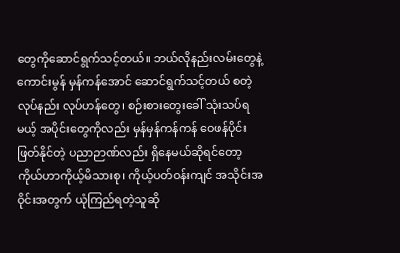တွေကိုဆောင်ရွက်သင့်တယ်။ ဘယ်လိုနည်းလမ်းတွေနဲ့ ကောင်းမွန် မှန်ကန်အောင် ဆောင်ရွက်သင့်တယ် စတဲ့လုပ်နည်း လုပ်ဟန်တွေ၊ စဉ်းစားတွေးခေါ် သုံးသပ်ရမယ့် အပိုင်းတွေကိုလည်း မှန်မှန်ကန်ကန် ဝေဖန်ပိုင်းဖြတ်နိုင်တဲ့ ပညာဉာဏ်လည်း ရှိနေမယ်ဆိုရင်တော့ ကိုယ်ဟာကိုယ့်မိသားစု၊ ကိုယ့်ပတ်ဝန်းကျင် အသိုင်းအဝိုင်းအတွက် ယုံကြည်ရတဲ့သူဆို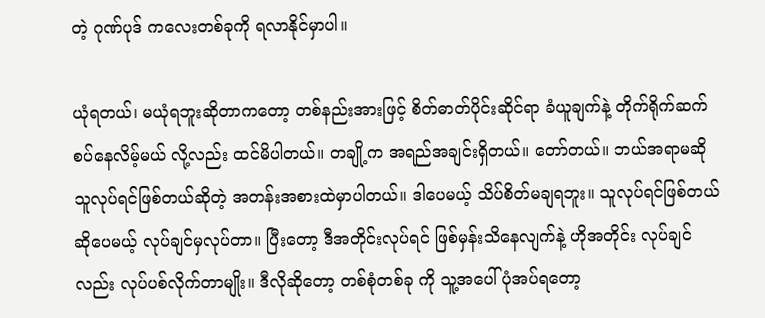တဲ့ ဂုဏ်ပုဒ် ကလေးတစ်ခုကို ရလာနိုင်မှာပါ။

ယုံရတယ်၊ မယုံရဘူးဆိုတာကတော့ တစ်နည်းအားဖြင့် စိတ်ဓာတ်ပိုင်းဆိုင်ရာ ခံယူချက်နဲ့ တိုက်ရိုက်ဆက်စပ်နေလိမ့်မယ် လို့လည်း ထင်မိပါတယ်။ တချို့က အရည်အချင်းရှိတယ်။ တော်တယ်။ ဘယ်အရာမဆို သူလုပ်ရင်ဖြစ်တယ်ဆိုတဲ့ အတန်းအစားထဲမှာပါတယ်။ ဒါပေမယ့် သိပ်စိတ်မချရဘူး။ သူလုပ်ရင်ဖြစ်တယ်ဆိုပေမယ့် လုပ်ချင်မှလုပ်တာ။ ပြီးတော့ ဒီအတိုင်းလုပ်ရင် ဖြစ်မှန်းသိနေလျက်နဲ့ ဟိုအတိုင်း လုပ်ချင် လည်း လုပ်ပစ်လိုက်တာမျိုး။ ဒီလိုဆိုတော့ တစ်စုံတစ်ခု ကို သူ့အပေါ် ပုံအပ်ရတော့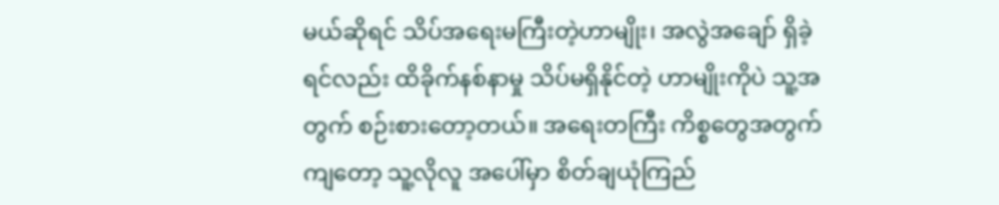မယ်ဆိုရင် သိပ်အရေးမကြီးတဲ့ဟာမျိုး၊ အလွဲအချော် ရှိခဲ့ရင်လည်း ထိခိုက်နစ်နာမှု သိပ်မရှိနိုင်တဲ့ ဟာမျိုးကိုပဲ သူ့အတွက် စဉ်းစားတော့တယ်။ အရေးတကြီး ကိစ္စတွေအတွက်ကျတော့ သူ့လိုလူ အပေါ်မှာ စိတ်ချယုံကြည်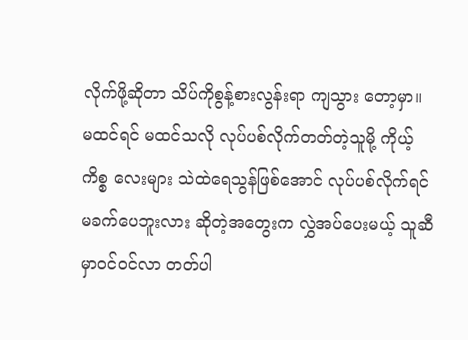လိုက်ဖို့ဆိုတာ သိပ်ကိုစွန့်စားလွန်းရာ ကျသွား တော့မှာ။ မထင်ရင် မထင်သလို လုပ်ပစ်လိုက်တတ်တဲ့သူမို့ ကိုယ့်ကိစ္စ လေးများ သဲထဲရေသွန်ဖြစ်အောင် လုပ်ပစ်လိုက်ရင် မခက်ပေဘူးလား ဆိုတဲ့အတွေးက လွှဲအပ်ပေးမယ့် သူဆီမှာဝင်ဝင်လာ တတ်ပါ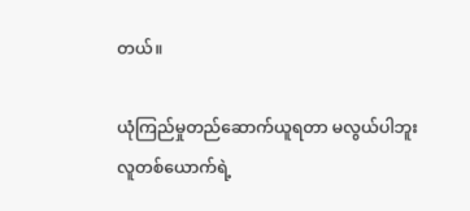တယ်။

ယုံကြည်မှုတည်ဆောက်ယူရတာ မလွယ်ပါဘူး
လူတစ်ယောက်ရဲ့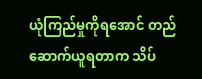ယုံကြည်မှုကိုရအောင် တည်ဆောက်ယူရတာက သိပ်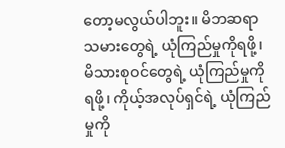တော့မလွယ်ပါဘူး။ မိဘဆရာသမားတွေရဲ့ ယုံကြည်မှုကိုရဖို့၊ မိသားစုဝင်တွေရဲ့ ယုံကြည်မှုကိုရဖို့၊ ကိုယ့်အလုပ်ရှင်ရဲ့ ယုံကြည်မှုကို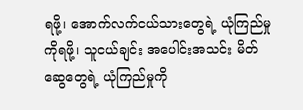ရဖို့၊ အောက်လက်ငယ်သားတွေရဲ့ ယုံကြည်မှုကိုရဖို့၊ သူငယ်ချင်း အပေါင်းအသင်း မိတ်ဆွေတွေရဲ့ ယုံကြည်မှုကို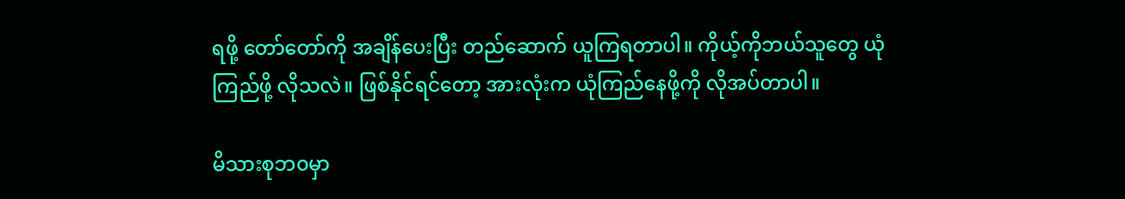ရဖို့ တော်တော်ကို အချိန်ပေးပြီး တည်ဆောက် ယူကြရတာပါ။ ကိုယ့်ကိုဘယ်သူတွေ ယုံကြည်ဖို့ လိုသလဲ။ ဖြစ်နိုင်ရင်တော့ အားလုံးက ယုံကြည်နေဖို့ကို လိုအပ်တာပါ။

မိသားစုဘ၀မှာ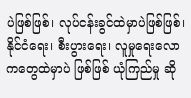ပဲဖြစ်ဖြစ်၊ လုပ်ငန်းခွင်ထဲမှာပဲဖြစ်ဖြစ်၊ နိုင်ငံရေး၊ စီးပွားရေး၊ လူမှုရေးလောကတွေထဲမှာပဲ ဖြစ်ဖြစ် ယုံကြည်မှု ဆို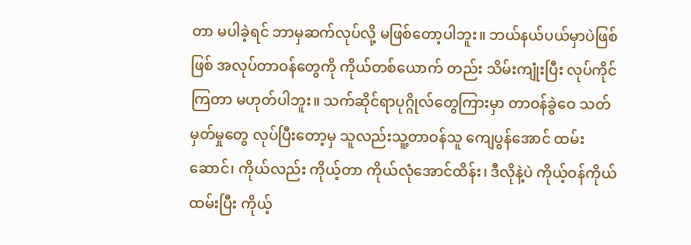တာ မပါခဲ့ရင် ဘာမှဆက်လုပ်လို့ မဖြစ်တော့ပါဘူး။ ဘယ်နယ်ပယ်မှာပဲဖြစ်ဖြစ် အလုပ်တာဝန်တွေကို ကိုယ်တစ်ယောက် တည်း သိမ်းကျုံးပြီး လုပ်ကိုင်ကြတာ မဟုတ်ပါဘူး။ သက်ဆိုင်ရာပုဂ္ဂိုလ်တွေကြားမှာ တာဝန်ခွဲဝေ သတ်မှတ်မှုတွေ လုပ်ပြီးတော့မှ သူလည်းသူ့တာဝန်သူ ကျေပွန်အောင် ထမ်းဆောင်၊ ကိုယ်လည်း ကိုယ့်တာ ကိုယ်လုံအောင်ထိန်း၊ ဒီလိုနဲ့ပဲ ကိုယ့်ဝန်ကိုယ်ထမ်းပြီး ကိုယ့်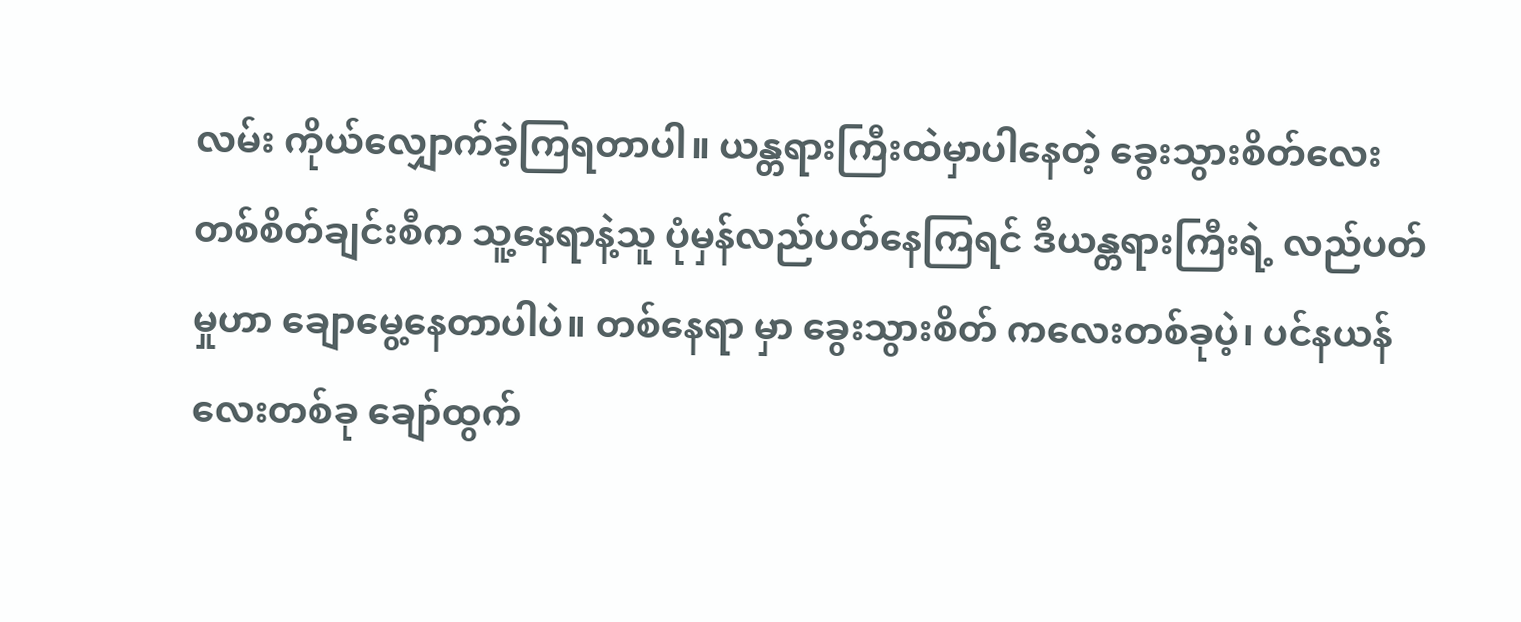လမ်း ကိုယ်လျှောက်ခဲ့ကြရတာပါ။ ယန္တရားကြီးထဲမှာပါနေတဲ့ ခွေးသွားစိတ်လေး တစ်စိတ်ချင်းစီက သူ့နေရာနဲ့သူ ပုံမှန်လည်ပတ်နေကြရင် ဒီယန္တရားကြီးရဲ့ လည်ပတ်မှုဟာ ချောမွေ့နေတာပါပဲ။ တစ်နေရာ မှာ ခွေးသွားစိတ် ကလေးတစ်ခုပဲ့၊ ပင်နယန်လေးတစ်ခု ချော်ထွက်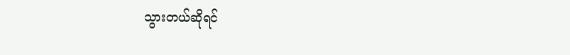သွားတယ်ဆိုရင်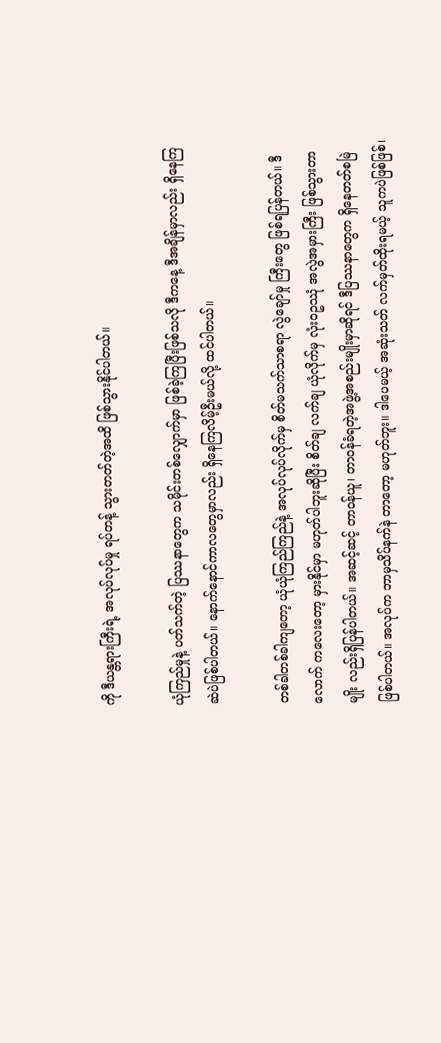ကို ဒီယန္တရားကြီးရဲ့ အလုပ်လုပ်မှု ရပ်တန့် သွားတတ်တဲ့အထိ ဖြစ်သွားနိုင်ပါတယ်။

ယုံကြည်မှုနဲ့ ပတ်သက်တဲ့ ပြဿနာတွေက သမိုင်းတစ်လျှောက်မှာ ဖြစ်ခဲ့ကြပြီးဖြစ်သလို ဒီကနေ့ ဒီအချိန်မှာလည်း ရှိနေကြ ဆဲပဲဖြစ်ပါတယ်။ နောက်နောင်ကာလတွေမှာလည်း ရှိနေကြလိမ့်ဦးမယ်လို့ ထင်ပါတယ်။

တစ်ခါတစ်ခါကျတော့ ယုံယုံကြည်ကြည်နဲ့ အလုပ်လုပ်လိုက်မှ စိတ်မသက်သာစရာ လွဲချော်မှု ကြီးတွေ ဖြစ်ရပြန်တယ်။ ဒီလောက် ကလေးတော့ မှားနိုင်မှာ မဟုတ်ပါဘူးဆိုပြီး စိတ်ချ လက်ချ ယုံလိုက်မှ လုံး၀ဥဿုံ အလွဲအမှားကြီး ဖြစ်သွားတာ မျိုး လည်းရှိပြန်ပါတယ်။ အဆင့်ဆင့် တာဝန်ယူ၊ တာဝန်ခံရတဲ့အဖွဲ့အစည်းမျိုးမှာဆိုရင် ဒီပြဿနာတွေက ရှိနေတတ်စမြဲ ဖြစ်ပါတယ်။ အလုပ်က ဘာမှသိပ်နက်နဲ တာတော့ မဟုတ်ဘူး။ ဒါပေမယ့် အဆုံးသတ် လက်မှတ်ထိုးရမယ့် သူကပဲဖြစ်ဖြစ်၊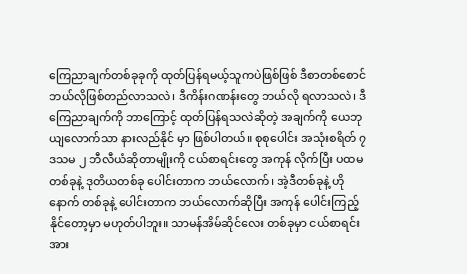ကြေညာချက်တစ်ခုခုကို ထုတ်ပြန်ရမယ့်သူကပဲဖြစ်ဖြစ် ဒီစာတစ်စောင် ဘယ်လိုဖြစ်တည်လာသလဲ၊ ဒီကိန်းဂဏန်းတွေ ဘယ်လို ရလာသလဲ၊ ဒီကြေညာချက်ကို ဘာကြောင့် ထုတ်ပြန်ရသလဲဆိုတဲ့ အချက်ကို ယေဘုယျလောက်သာ နားလည်နိုင် မှာ ဖြစ်ပါတယ်။ စုစုပေါင်း အသုံးစရိတ် ၇ ဒသမ ၂ ဘီလီယံဆိုတာမျိုးကို ငယ်စာရင်းတွေ အကုန် လိုက်ပြီး ပထမတစ်ခုနဲ့ ဒုတိယတစ်ခု ပေါင်းတာက ဘယ်လောက်၊ အဲ့ဒီတစ်ခုနဲ့ ဟိုနောက် တစ်ခုနဲ့ ပေါင်းတာက ဘယ်လောက်ဆိုပြီး အကုန် ပေါင်းကြည့်နိုင်တော့မှာ မဟုတ်ပါဘူး။ သာမန်အိမ်ဆိုင်လေး တစ်ခုမှာ ငယ်စာရင်းအား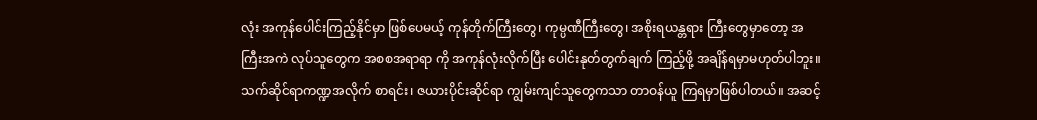လုံး အကုန်ပေါင်းကြည့်နိုင်မှာ ဖြစ်ပေမယ့် ကုန်တိုက်ကြီးတွေ၊ ကုမ္ပဏီကြီးတွေ၊ အစိုးရယန္တရား ကြီးတွေမှာတော့ အကြီးအကဲ လုပ်သူတွေက အစစအရာရာ ကို အကုန်လုံးလိုက်ပြီး ပေါင်းနုတ်တွက်ချက် ကြည့်ဖို့ အချိန်ရမှာမဟုတ်ပါဘူး။ သက်ဆိုင်ရာကဏ္ဍအလိုက် စာရင်း၊ ဇယားပိုင်းဆိုင်ရာ ကျွမ်းကျင်သူတွေကသာ တာဝန်ယူ ကြရမှာဖြစ်ပါတယ်။ အဆင့်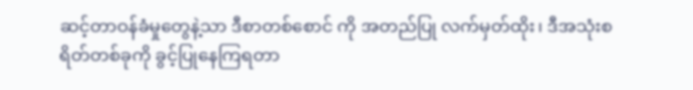ဆင့်တာဝန်ခံမှုတွေနဲ့သာ ဒီစာတစ်စောင် ကို အတည်ပြု လက်မှတ်ထိုး၊ ဒီအသုံးစရိတ်တစ်ခုကို ခွင့်ပြုနေကြရတာ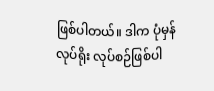ဖြစ်ပါတယ်။ ဒါက ပုံမှန်လုပ်ရိုး လုပ်စဉ်ဖြစ်ပါ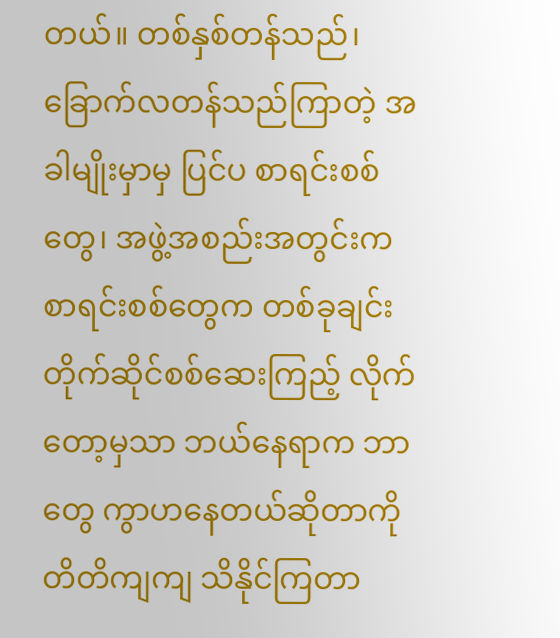တယ်။ တစ်နှစ်တန်သည်၊ ခြောက်လတန်သည်ကြာတဲ့ အခါမျိုးမှာမှ ပြင်ပ စာရင်းစစ်တွေ၊ အဖွဲ့အစည်းအတွင်းက စာရင်းစစ်တွေက တစ်ခုချင်း တိုက်ဆိုင်စစ်ဆေးကြည့် လိုက်တော့မှသာ ဘယ်နေရာက ဘာတွေ ကွာဟနေတယ်ဆိုတာကို တိတိကျကျ သိနိုင်ကြတာ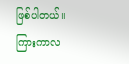ဖြစ်ပါတယ်။ ကြားကာလ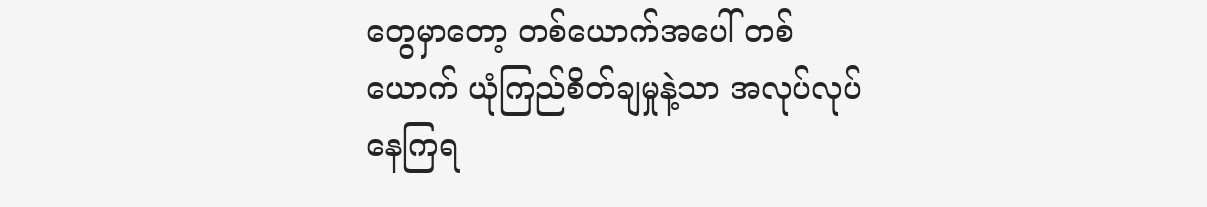တွေမှာတော့ တစ်ယောက်အပေါ် တစ်ယောက် ယုံကြည်စိတ်ချမှုနဲ့သာ အလုပ်လုပ်နေကြရ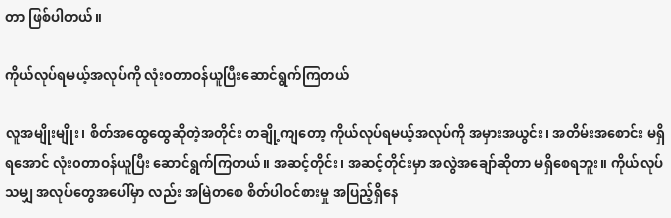တာ ဖြစ်ပါတယ်။

ကိုယ်လုပ်ရမယ့်အလုပ်ကို လုံး၀တာဝန်ယူပြီးဆောင်ရွက်ကြတယ်

လူအမျိုးမျိုး၊ စိတ်အထွေထွေဆိုတဲ့အတိုင်း တချို့ကျတော့ ကိုယ်လုပ်ရမယ့်အလုပ်ကို အမှားအယွင်း၊ အတိမ်းအစောင်း မရှိရအောင် လုံး၀တာဝန်ယူပြီး ဆောင်ရွက်ကြတယ်။ အဆင့်တိုင်း၊ အဆင့်တိုင်းမှာ အလွဲအချော်ဆိုတာ မရှိစေရဘူး။ ကိုယ်လုပ်သမျှ အလုပ်တွေအပေါ်မှာ လည်း အမြဲတစေ စိတ်ပါဝင်စားမှု အပြည့်ရှိနေ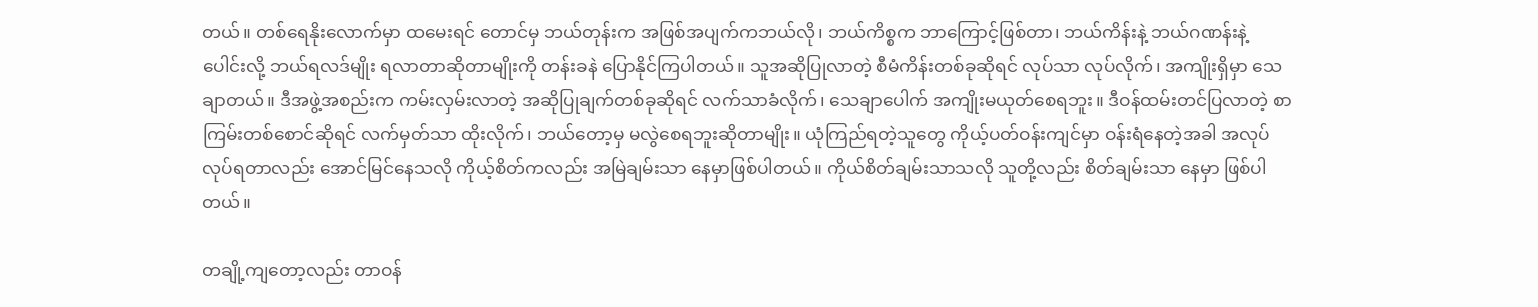တယ်။ တစ်ရေနိုးလောက်မှာ ထမေးရင် တောင်မှ ဘယ်တုန်းက အဖြစ်အပျက်ကဘယ်လို၊ ဘယ်ကိစ္စက ဘာကြောင့်ဖြစ်တာ၊ ဘယ်ကိန်းနဲ့ ဘယ်ဂဏန်းနဲ့ ပေါင်းလို့ ဘယ်ရလဒ်မျိုး ရလာတာဆိုတာမျိုးကို တန်းခနဲ ပြောနိုင်ကြပါတယ်။ သူအဆိုပြုလာတဲ့ စီမံကိန်းတစ်ခုဆိုရင် လုပ်သာ လုပ်လိုက်၊ အကျိုးရှိမှာ သေချာတယ်။ ဒီအဖွဲ့အစည်းက ကမ်းလှမ်းလာတဲ့ အဆိုပြုချက်တစ်ခုဆိုရင် လက်သာခံလိုက်၊ သေချာပေါက် အကျိုးမယုတ်စေရဘူး။ ဒီဝန်ထမ်းတင်ပြလာတဲ့ စာကြမ်းတစ်စောင်ဆိုရင် လက်မှတ်သာ ထိုးလိုက်၊ ဘယ်တော့မှ မလွဲစေရဘူးဆိုတာမျိုး။ ယုံကြည်ရတဲ့သူတွေ ကိုယ့်ပတ်ဝန်းကျင်မှာ ဝန်းရံနေတဲ့အခါ အလုပ်လုပ်ရတာလည်း အောင်မြင်နေသလို ကိုယ့်စိတ်ကလည်း အမြဲချမ်းသာ နေမှာဖြစ်ပါတယ်။ ကိုယ်စိတ်ချမ်းသာသလို သူတို့လည်း စိတ်ချမ်းသာ နေမှာ ဖြစ်ပါတယ်။

တချို့ကျတော့လည်း တာဝန်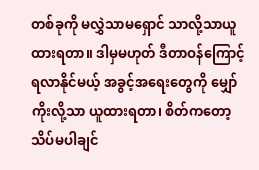တစ်ခုကို မလွှဲသာမရှောင် သာလို့သာယူထားရတာ။ ဒါမှမဟုတ် ဒီတာဝန်ကြောင့် ရလာနိုင်မယ့် အခွင့်အရေးတွေကို မျှော်ကိုးလို့သာ ယူထားရတာ၊ စိတ်ကတော့ သိပ်မပါချင်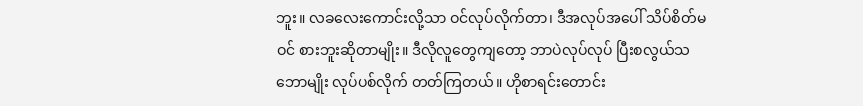ဘူး။ လခလေးကောင်းလို့သာ ဝင်လုပ်လိုက်တာ၊ ဒီအလုပ်အပေါ် သိပ်စိတ်မဝင် စားဘူးဆိုတာမျိုး။ ဒီလိုလူတွေကျတော့ ဘာပဲလုပ်လုပ် ပြီးစလွယ်သဘောမျိုး လုပ်ပစ်လိုက် တတ်ကြတယ်။ ဟိုစာရင်းတောင်း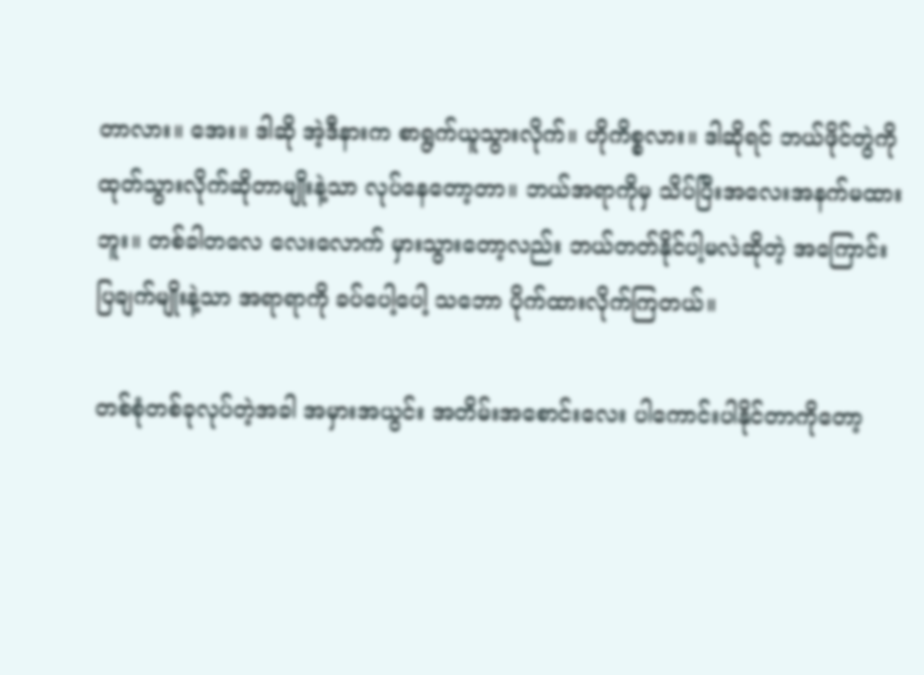တာလား။ အေး။ ဒါဆို အဲ့ဒီနားက စာရွက်ယူသွားလိုက်။ ဟိုကိစ္စလား။ ဒါဆိုရင် ဘယ်ဖိုင်တွဲကို ထုတ်သွားလိုက်ဆိုတာမျိုးနဲ့သာ လုပ်နေတော့တာ။ ဘယ်အရာကိုမှ သိပ်ပြီးအလေးအနက်မထားဘူး။ တစ်ခါတလေ လေးလောက် မှားသွားတော့လည်း ဘယ်တတ်နိုင်ပါ့မလဲဆိုတဲ့ အကြောင်းပြချက်မျိုးနဲ့သာ အရာရာကို ခပ်ပေါ့ပေါ့ သဘော ပိုက်ထားလိုက်ကြတယ်။

တစ်စုံတစ်ခုလုပ်တဲ့အခါ အမှားအယွင်း အတိမ်းအစောင်းလေး ပါကောင်းပါနိုင်တာကိုတော့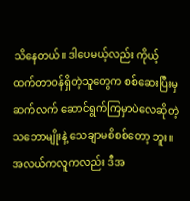သိနေတယ်။ ဒါပေမယ့်လည်း ကိုယ့်ထက်တာဝန်ရှိတဲ့သူတွေက စစ်ဆေးပြီးမှ ဆက်လက် ဆောင်ရွက်ကြမှာပဲလေဆိုတဲ့ သဘောမျိုးနဲ့ သေချာမစိစစ်တော့ ဘူး။ အလယ်ကလူကလည်း ဒီအ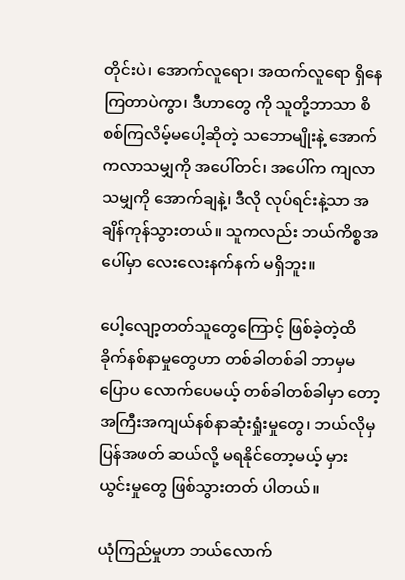တိုင်းပဲ၊ အောက်လူရော၊ အထက်လူရော ရှိနေကြတာပဲကွာ၊ ဒီဟာတွေ ကို သူတို့ဘာသာ စိစစ်ကြလိမ့်မပေါ့ဆိုတဲ့ သဘောမျိုးနဲ့ အောက်ကလာသမျှကို အပေါ်တင်၊ အပေါ်က ကျလာသမျှကို အောက်ချနဲ့၊ ဒီလို လုပ်ရင်းနဲ့သာ အချိန်ကုန်သွားတယ်။ သူကလည်း ဘယ်ကိစ္စအ ပေါ်မှာ လေးလေးနက်နက် မရှိဘူး။

ပေါ့လျော့တတ်သူတွေကြောင့် ဖြစ်ခဲ့တဲ့ထိခိုက်နစ်နာမှုတွေဟာ တစ်ခါတစ်ခါ ဘာမှမပြောပ လောက်ပေမယ့် တစ်ခါတစ်ခါမှာ တော့ အကြီးအကျယ်နစ်နာဆုံးရှုံးမှုတွေ၊ ဘယ်လိုမှ ပြန်အဖတ် ဆယ်လို့ မရနိုင်တော့မယ့် မှားယွင်းမှုတွေ ဖြစ်သွားတတ် ပါတယ်။

ယုံကြည်မှုဟာ ဘယ်လောက်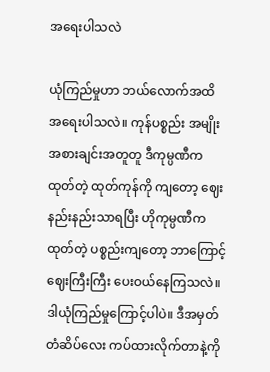အရေးပါသလဲ

ယုံကြည်မှုဟာ ဘယ်လောက်အထိ အရေးပါသလဲ။ ကုန်ပစ္စည်း အမျိုးအစားချင်းအတူတူ ဒီကုမ္ပဏီကထုတ်တဲ့ ထုတ်ကုန်ကို ကျတော့ ဈေးနည်းနည်းသာရပြီး ဟိုကုမ္ပဏီကထုတ်တဲ့ ပစ္စည်းကျတော့ ဘာကြောင့်ဈေးကြီးကြီး ပေးဝယ်နေကြသလဲ။ ဒါယုံကြည်မှုကြောင့်ပါပဲ။ ဒီအမှတ်တံဆိပ်လေး ကပ်ထားလိုက်တာနဲ့ကို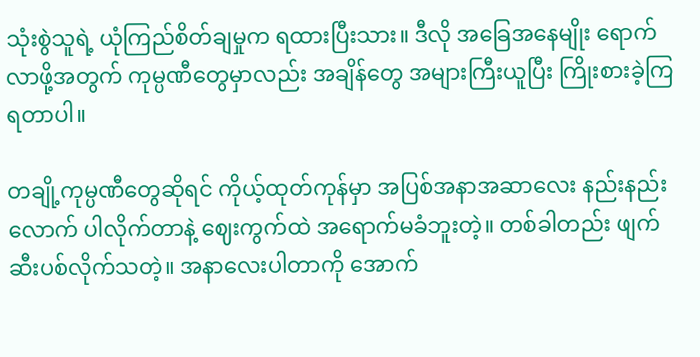သုံးစွဲသူရဲ့ ယုံကြည်စိတ်ချမှုက ရထားပြီးသား။ ဒီလို အခြေအနေမျိုး ရောက်လာဖို့အတွက် ကုမ္ပဏီတွေမှာလည်း အချိန်တွေ အများကြီးယူပြီး ကြိုးစားခဲ့ကြရတာပါ။

တချို့ကုမ္ပဏီတွေဆိုရင် ကိုယ့်ထုတ်ကုန်မှာ အပြစ်အနာအဆာလေး နည်းနည်းလောက် ပါလိုက်တာနဲ့ ဈေးကွက်ထဲ အရောက်မခံဘူးတဲ့။ တစ်ခါတည်း ဖျက်ဆီးပစ်လိုက်သတဲ့။ အနာလေးပါတာကို အောက်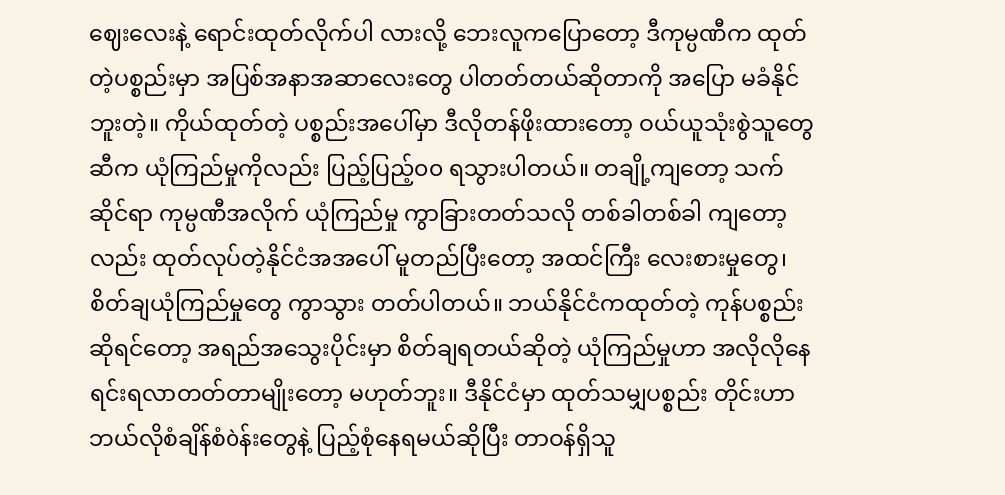ဈေးလေးနဲ့ ရောင်းထုတ်လိုက်ပါ လားလို့ ဘေးလူကပြောတော့ ဒီကုမ္ပဏီက ထုတ်တဲ့ပစ္စည်းမှာ အပြစ်အနာအဆာလေးတွေ ပါတတ်တယ်ဆိုတာကို အပြော မခံနိုင်ဘူးတဲ့။ ကိုယ်ထုတ်တဲ့ ပစ္စည်းအပေါ်မှာ ဒီလိုတန်ဖိုးထားတော့ ဝယ်ယူသုံးစွဲသူတွေဆီက ယုံကြည်မှုကိုလည်း ပြည့်ပြည့်၀၀ ရသွားပါတယ်။ တချို့ကျတော့ သက်ဆိုင်ရာ ကုမ္ပဏီအလိုက် ယုံကြည်မှု ကွာခြားတတ်သလို တစ်ခါတစ်ခါ ကျတော့လည်း ထုတ်လုပ်တဲ့နိုင်ငံအအပေါ် မူတည်ပြီးတော့ အထင်ကြီး လေးစားမှုတွေ၊ စိတ်ချယုံကြည်မှုတွေ ကွာသွား တတ်ပါတယ်။ ဘယ်နိုင်ငံကထုတ်တဲ့ ကုန်ပစ္စည်းဆိုရင်တော့ အရည်အသွေးပိုင်းမှာ စိတ်ချရတယ်ဆိုတဲ့ ယုံကြည်မှုဟာ အလိုလိုနေရင်းရလာတတ်တာမျိုးတော့ မဟုတ်ဘူး။ ဒီနိုင်ငံမှာ ထုတ်သမျှပစ္စည်း တိုင်းဟာ ဘယ်လိုစံချိန်စံòန်းတွေနဲ့ ပြည့်စုံနေရမယ်ဆိုပြီး တာဝန်ရှိသူ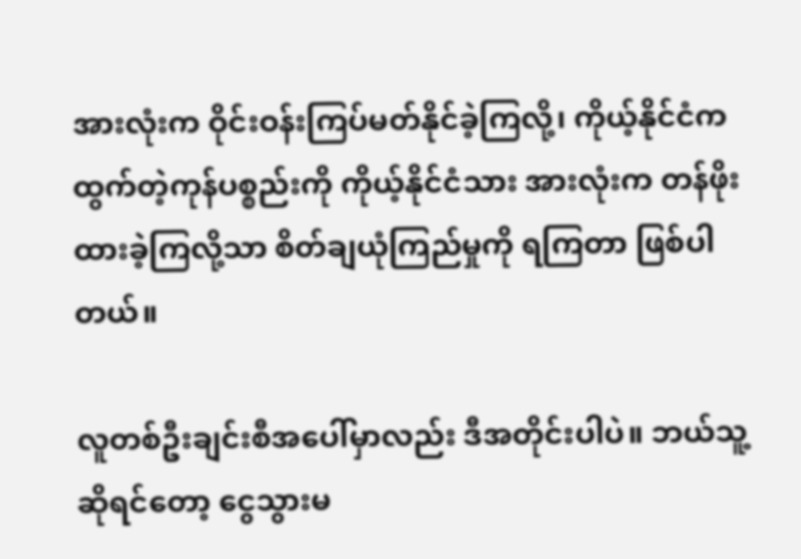အားလုံးက ဝိုင်းဝန်းကြပ်မတ်နိုင်ခဲ့ကြလို့၊ ကိုယ့်နိုင်ငံက ထွက်တဲ့ကုန်ပစ္စည်းကို ကိုယ့်နိုင်ငံသား အားလုံးက တန်ဖိုးထားခဲ့ကြလို့သာ စိတ်ချယုံကြည်မှုကို ရကြတာ ဖြစ်ပါတယ်။

လူတစ်ဦးချင်းစီအပေါ်မှာလည်း ဒီအတိုင်းပါပဲ။ ဘယ်သူ့ဆိုရင်တော့ ငွေသွားမ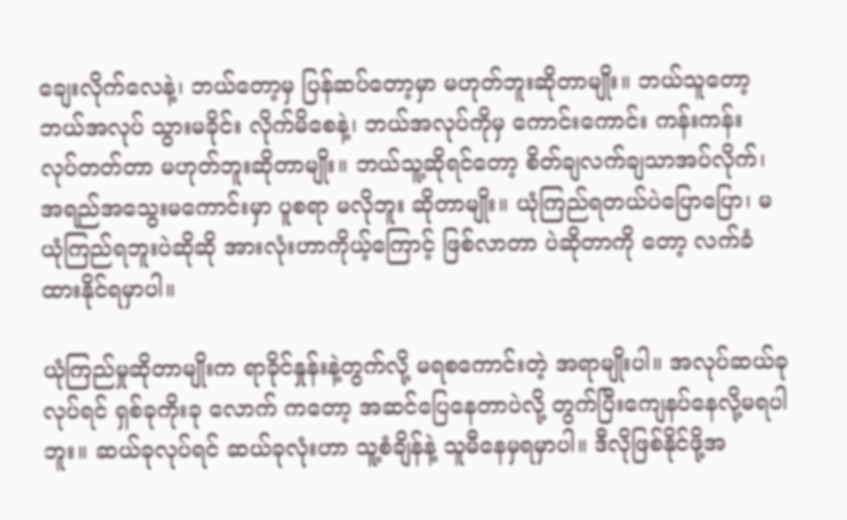ချေးလိုက်လေနဲ့၊ ဘယ်တော့မှ ပြန်ဆပ်တော့မှာ မဟုတ်ဘူးဆိုတာမျိုး။ ဘယ်သူတော့ ဘယ်အလုပ် သွားမခိုင်း လိုက်မိစေနဲ့၊ ဘယ်အလုပ်ကိုမှ ကောင်းကောင်း ကန်းကန်း လုပ်တတ်တာ မဟုတ်ဘူးဆိုတာမျိုး။ ဘယ်သူ့ဆိုရင်တော့ စိတ်ချလက်ချသာအပ်လိုက်၊ အရည်အသွေးမကောင်းမှာ ပူစရာ မလိုဘူး ဆိုတာမျိုး။ ယုံကြည်ရတယ်ပဲပြောပြော၊ မယုံကြည်ရဘူးပဲဆိုဆို အားလုံးဟာကိုယ့်ကြောင့် ဖြစ်လာတာ ပဲဆိုတာကို တော့ လက်ခံထားနိုင်ရမှာပါ။

ယုံကြည်မှုဆိုတာမျိုးက ရာခိုင်နှုန်းနဲ့တွက်လို့ မရစကောင်းတဲ့ အရာမျိုးပါ။ အလုပ်ဆယ်ခု လုပ်ရင် ရှစ်ခုကိုးခု လောက် ကတော့ အဆင်ပြေနေတာပဲလို့ တွက်ပြီးကျေနပ်နေလို့မရပါဘူး။ ဆယ်ခုလုပ်ရင် ဆယ်ခုလုံးဟာ သူ့စံချိန်နဲ့ သူမီနေမှရမှာပါ။ ဒီလိုဖြစ်နိုင်ဖို့အ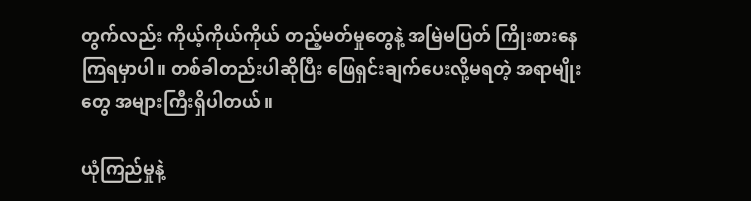တွက်လည်း ကိုယ့်ကိုယ်ကိုယ် တည့်မတ်မှုတွေနဲ့ အမြဲမပြတ် ကြိုးစားနေကြရမှာပါ။ တစ်ခါတည်းပါဆိုပြီး ဖြေရှင်းချက်ပေးလို့မရတဲ့ အရာမျိုးတွေ အများကြီးရှိပါတယ်။

ယုံကြည်မှုနဲ့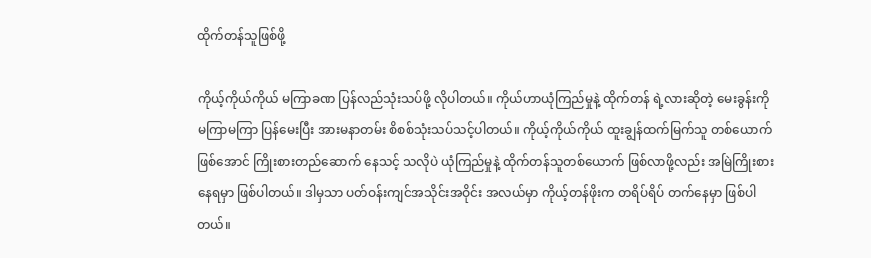ထိုက်တန်သူဖြစ်ဖို့

ကိုယ့်ကိုယ်ကိုယ် မကြာခဏ ပြန်လည်သုံးသပ်ဖို့ လိုပါတယ်။ ကိုယ်ဟာယုံကြည်မှုနဲ့ ထိုက်တန် ရဲ့လားဆိုတဲ့ မေးခွန်းကို မကြာမကြာ ပြန်မေးပြီး အားမနာတမ်း စိစစ်သုံးသပ်သင့်ပါတယ်။ ကိုယ့်ကိုယ်ကိုယ် ထူးချွန်ထက်မြက်သူ တစ်ယောက် ဖြစ်အောင် ကြိုးစားတည်ဆောက် နေသင့် သလိုပဲ ယုံကြည်မှုနဲ့ ထိုက်တန်သူတစ်ယောက် ဖြစ်လာဖို့လည်း အမြဲကြိုးစား နေရမှာ ဖြစ်ပါတယ်။ ဒါမှသာ ပတ်ဝန်းကျင်အသိုင်းအဝိုင်း အလယ်မှာ ကိုယ့်တန်ဖိုးက တရိပ်ရိပ် တက်နေမှာ ဖြစ်ပါတယ်။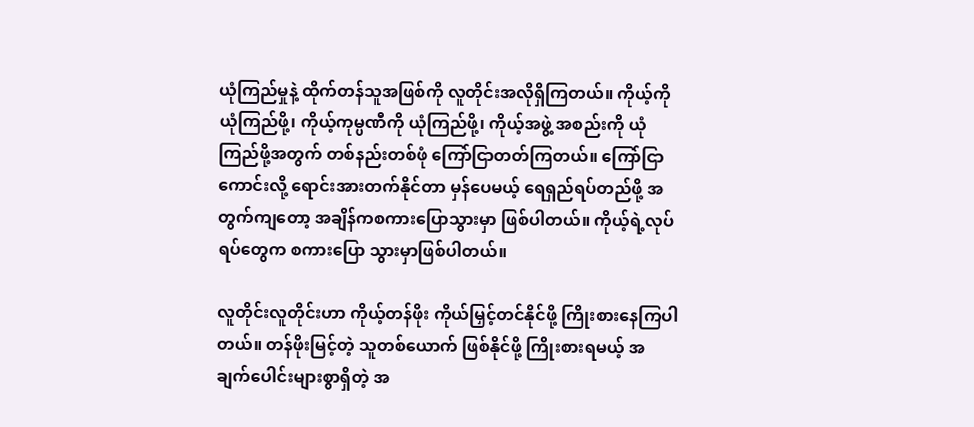ယုံကြည်မှုနဲ့ ထိုက်တန်သူအဖြစ်ကို လူတိုင်းအလိုရှိကြတယ်။ ကိုယ့်ကိုယုံကြည်ဖို့၊ ကိုယ့်ကုမ္ပဏီကို ယုံကြည်ဖို့၊ ကိုယ့်အဖွဲ့ အစည်းကို ယုံကြည်ဖို့အတွက် တစ်နည်းတစ်ဖုံ ကြော်ငြာတတ်ကြတယ်။ ကြော်ငြာကောင်းလို့ ရောင်းအားတက်နိုင်တာ မှန်ပေမယ့် ရေရှည်ရပ်တည်ဖို့ အတွက်ကျတော့ အချိန်ကစကားပြောသွားမှာ ဖြစ်ပါတယ်။ ကိုယ့်ရဲ့လုပ်ရပ်တွေက စကားပြော သွားမှာဖြစ်ပါတယ်။

လူတိုင်းလူတိုင်းဟာ ကိုယ့်တန်ဖိုး ကိုယ်မြှင့်တင်နိုင်ဖို့ ကြိုးစားနေကြပါတယ်။ တန်ဖိုးမြင့်တဲ့ သူတစ်ယောက် ဖြစ်နိုင်ဖို့ ကြိုးစားရမယ့် အချက်ပေါင်းများစွာရှိတဲ့ အ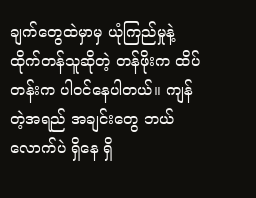ချက်တွေထဲမှာမှ ယုံကြည်မှုနဲ့ ထိုက်တန်သူဆိုတဲ့ တန်ဖိုးက ထိပ်တန်းက ပါဝင်နေပါတယ်။ ကျန်တဲ့အရည် အချင်းတွေ ဘယ်လောက်ပဲ ရှိနေ ရှိ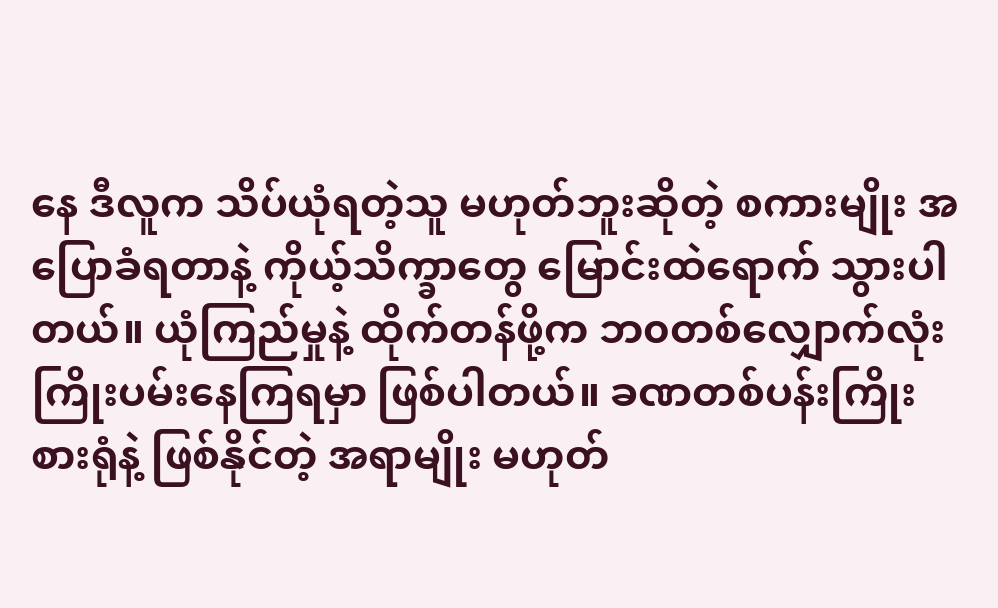နေ ဒီလူက သိပ်ယုံရတဲ့သူ မဟုတ်ဘူးဆိုတဲ့ စကားမျိုး အပြောခံရတာနဲ့ ကိုယ့်သိက္ခာတွေ မြောင်းထဲရောက် သွားပါတယ်။ ယုံကြည်မှုနဲ့ ထိုက်တန်ဖို့က ဘ၀တစ်လျှောက်လုံး ကြိုးပမ်းနေကြရမှာ ဖြစ်ပါတယ်။ ခဏတစ်ပန်းကြိုးစားရုံနဲ့ ဖြစ်နိုင်တဲ့ အရာမျိုး မဟုတ်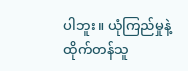ပါဘူး။ ယုံကြည်မှုနဲ့ ထိုက်တန်သူ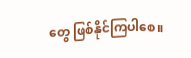တွေ ဖြစ်နိုင်ကြပါစေ။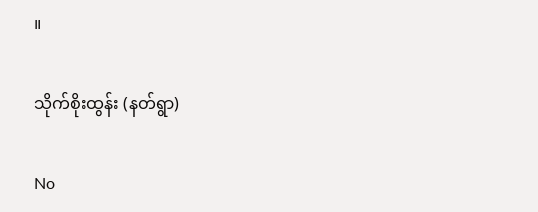။

သိုက်စိုးထွန်း (နတ်ရွာ)

No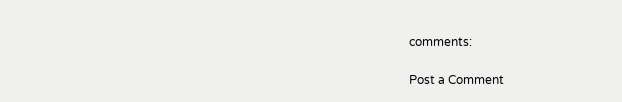comments:

Post a Comment